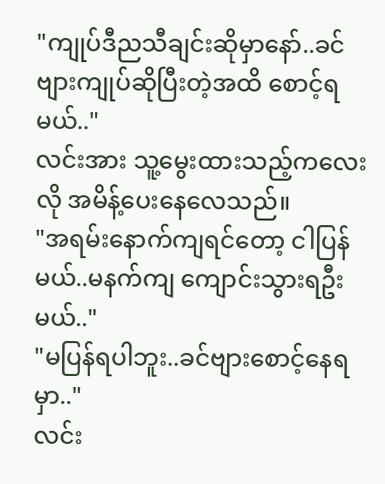"ကျုပ်ဒီညသီချင်းဆိုမှာနော်..ခင်ဗျားကျုပ်ဆိုပြီးတဲ့အထိ စောင့်ရမယ်.."
လင်းအား သူ့မွေးထားသည့်ကလေးလို အမိန့်ပေးနေလေသည်။
"အရမ်းနောက်ကျရင်တော့ ငါပြန်မယ်..မနက်ကျ ကျောင်းသွားရဦးမယ်.."
"မပြန်ရပါဘူး..ခင်ဗျားစောင့်နေရမှာ.."
လင်း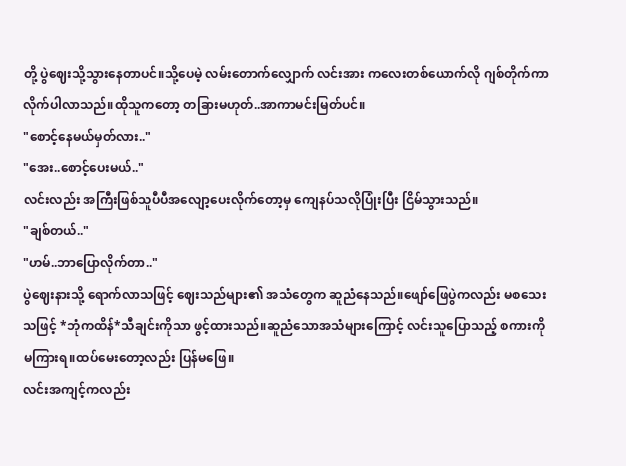တို့ ပွဲဈေးသို့သွားနေတာပင်။သို့ပေမဲ့ လမ်းတောက်လျှောက် လင်းအား ကလေးတစ်ယောက်လို ဂျစ်တိုက်ကာ လိုက်ပါလာသည်။ထိုသူကတော့ တခြားမဟုတ်..အာကာမင်းမြတ်ပင်။
"စောင့်နေမယ်မှတ်လား.."
"အေး..စောင့်ပေးမယ်.."
လင်းလည်း အကြီးဖြစ်သူပီပီအလျော့ပေးလိုက်တော့မှ ကျေနပ်သလိုပြုံးပြီး ငြိမ်သွားသည်။
"ချစ်တယ်.."
"ဟမ်..ဘာပြောလိုက်တာ.."
ပွဲဈေးနားသို့ ရောက်လာသဖြင့် ဈေးသည်များ၏ အသံတွေက ဆူညံနေသည်။ဖျော်ဖြေပွဲကလည်း မစသေးသဖြင့် *ဘုံကထိန်*သီချင်းကိုသာ ဖွင့်ထားသည်။ဆူညံသောအသံများကြောင့် လင်းသူပြောသည့် စကားကို မကြားရ။ထပ်မေးတော့လည်း ပြန်မဖြေ။
လင်းအကျင့်ကလည်း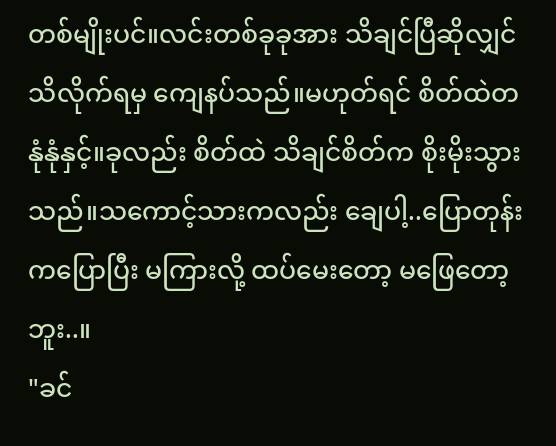တစ်မျိုးပင်။လင်းတစ်ခုခုအား သိချင်ပြီဆိုလျှင် သိလိုက်ရမှ ကျေနပ်သည်။မဟုတ်ရင် စိတ်ထဲတနုံနုံနှင့်။ခုလည်း စိတ်ထဲ သိချင်စိတ်က စိုးမိုးသွားသည်။သကောင့်သားကလည်း ချေပါ့..ပြောတုန်းကပြောပြီး မကြားလို့ ထပ်မေးတော့ မဖြေတော့ဘူး..။
"ခင်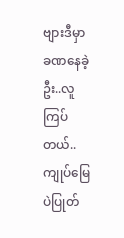ဗျားဒီမှာခဏနေခဲ့ဦး..လူကြပ်တယ်..ကျုပ်မြေပဲပြုတ်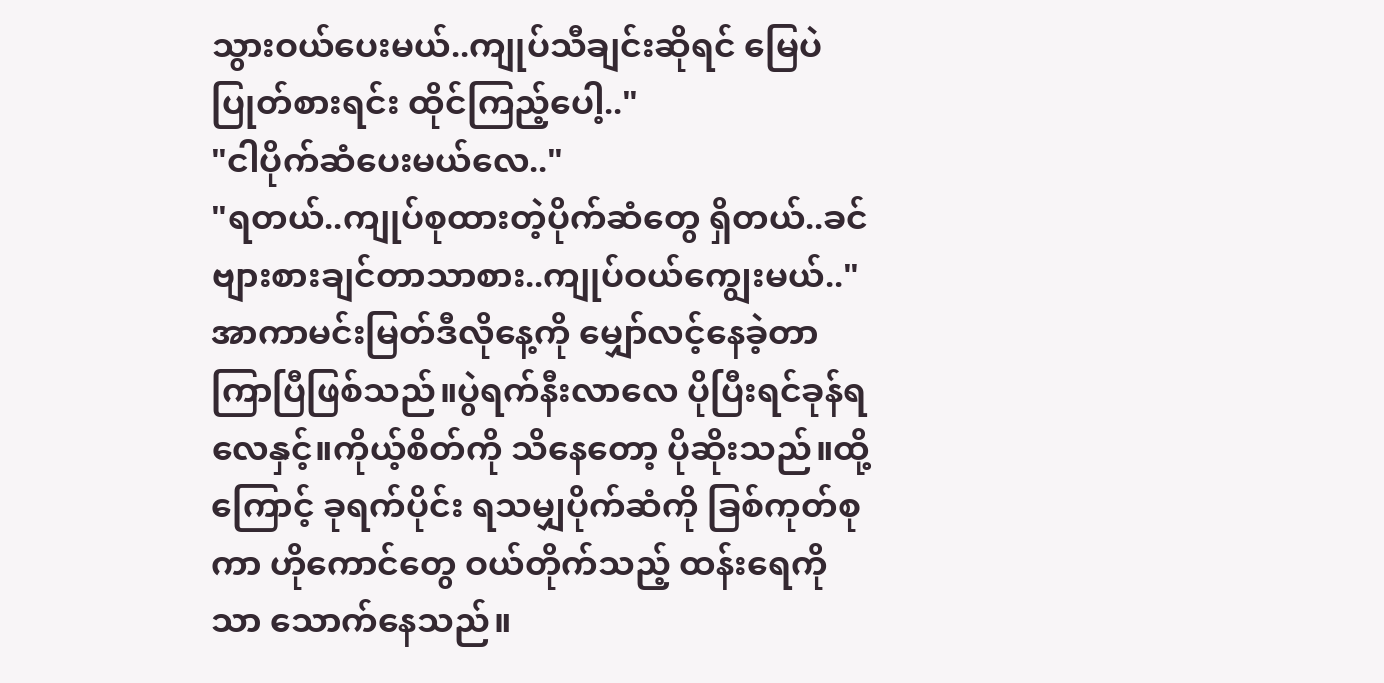သွားဝယ်ပေးမယ်..ကျုပ်သီချင်းဆိုရင် မြေပဲပြုတ်စားရင်း ထိုင်ကြည့်ပေါ့.."
"ငါပိုက်ဆံပေးမယ်လေ.."
"ရတယ်..ကျုပ်စုထားတဲ့ပိုက်ဆံတွေ ရှိတယ်..ခင်ဗျားစားချင်တာသာစား..ကျုပ်ဝယ်ကျွေးမယ်.."
အာကာမင်းမြတ်ဒီလိုနေ့ကို မျှော်လင့်နေခဲ့တာ ကြာပြီဖြစ်သည်။ပွဲရက်နီးလာလေ ပိုပြီးရင်ခုန်ရလေနှင့်။ကိုယ့်စိတ်ကို သိနေတော့ ပိုဆိုးသည်။ထို့ကြောင့် ခုရက်ပိုင်း ရသမျှပိုက်ဆံကို ခြစ်ကုတ်စုကာ ဟိုကောင်တွေ ဝယ်တိုက်သည့် ထန်းရေကိုသာ သောက်နေသည်။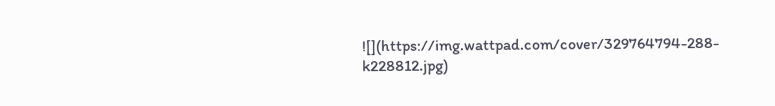![](https://img.wattpad.com/cover/329764794-288-k228812.jpg)